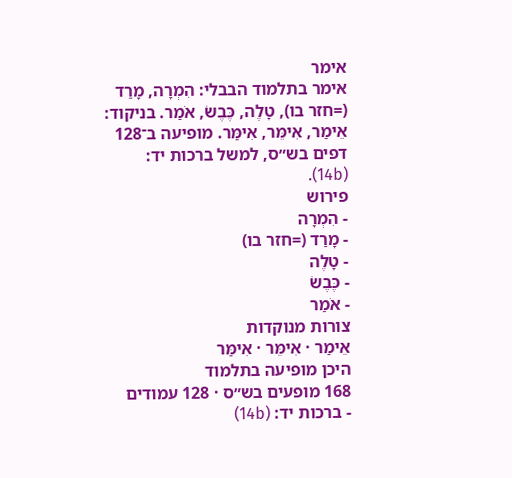אימר
אימר בתלמוד הבבלי: הִמְרָה, מָרַד (=חזר בו), טָלֶה, כֶּבֶשֹ, אֹמַר. בניקוד: אֵימַר, אִימֵּר, אִימַּר. מופיעה ב־128 דפים בש״ס, למשל ברכות יד: (14b).
פירוש
- הִמְרָה
- מָרַד (=חזר בו)
- טָלֶה
- כֶּבֶשֹ
- אֹמַר
צורות מנוקדות
אֵימַר · אִימֵּר · אִימַּר
היכן מופיעה בתלמוד
168 מופעים בש״ס · 128 עמודים
- ברכות יד: (14b)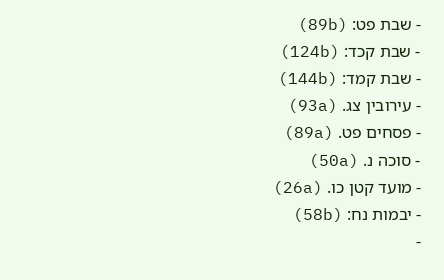- שבת פט: (89b)
- שבת קכד: (124b)
- שבת קמד: (144b)
- עירובין צג. (93a)
- פסחים פט. (89a)
- סוכה נ. (50a)
- מועד קטן כו. (26a)
- יבמות נח: (58b)
-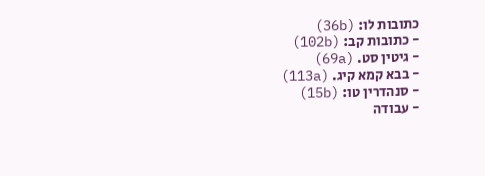כתובות לו: (36b)
- כתובות קב: (102b)
- גיטין סט. (69a)
- בבא קמא קיג. (113a)
- סנהדרין טו: (15b)
- עבודה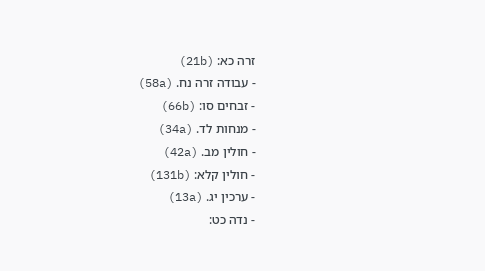זרה כא: (21b)
- עבודה זרה נח. (58a)
- זבחים סו: (66b)
- מנחות לד. (34a)
- חולין מב. (42a)
- חולין קלא: (131b)
- ערכין יג. (13a)
- נדה כט: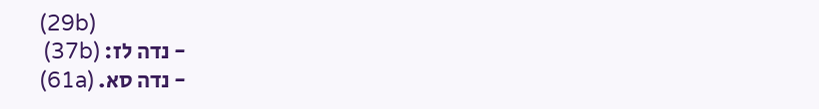(29b)
- נדה לז: (37b)
- נדה סא. (61a)